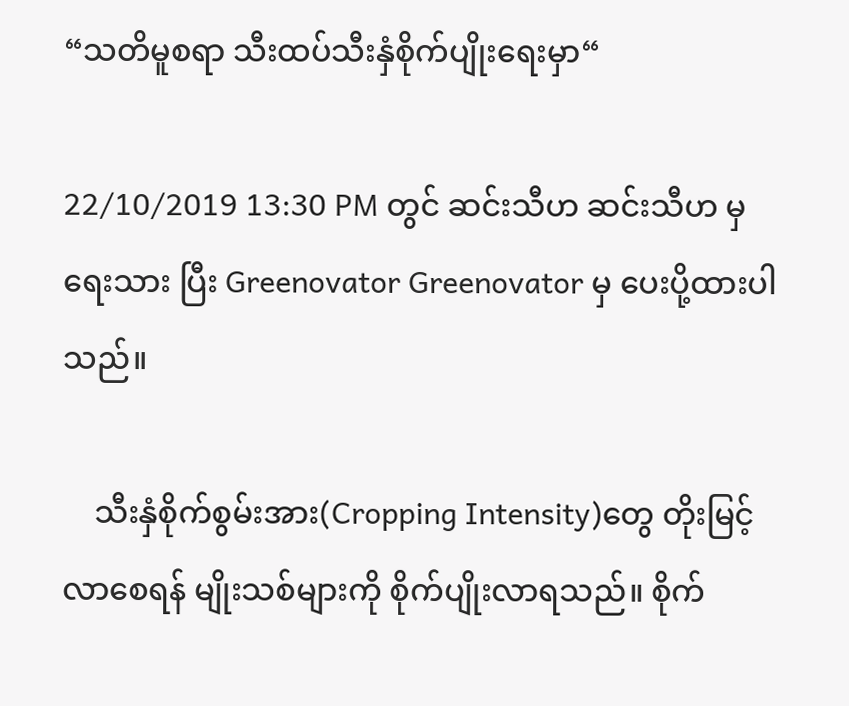“သတိမူစရာ သီးထပ်သီးနှံစိုက်ပျိုးရေးမှာ“

22/10/2019 13:30 PM တွင် ဆင်းသီဟ ဆင်းသီဟ မှ ရေးသား ပြီး Greenovator Greenovator မှ ပေးပို့ထားပါသည်။

    သီးနှံစိုက်စွမ်းအား(Cropping Intensity)တွေ တိုးမြင့်လာစေရန် မျိုးသစ်များကို စိုက်ပျိုးလာရသည်။ စိုက်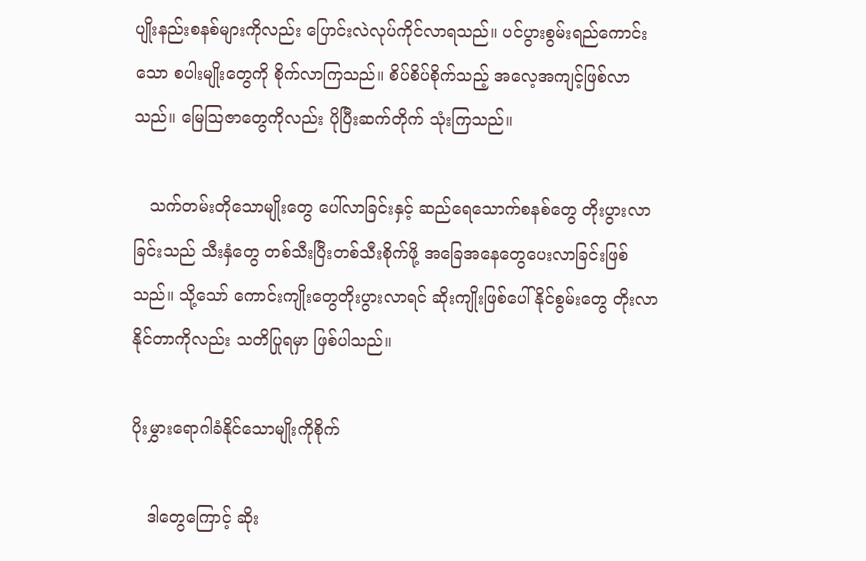ပျိုးနည်းစနစ်များကိုလည်း ပြောင်းလဲလုပ်ကိုင်လာရသည်။ ပင်ပွားစွမ်းရည်ကောင်းသော စပါးမျိုးတွေကို စိုက်လာကြသည်။ စိပ်စိပ်စိုက်သည့် အလေ့အကျင့်ဖြစ်လာသည်။ မြေသြဇာတွေကိုလည်း ပိုပြီးဆက်တိုက် သုံးကြသည်။

   သက်တမ်းတိုသောမျိုးတွေ ပေါ်လာခြင်းနှင့် ဆည်ရေသောက်စနစ်တွေ တိုးပွားလာခြင်းသည် သီးနှံတွေ တစ်သီးပြီးတစ်သီးစိုက်ဖို့ အခြေအနေတွေပေးလာခြင်းဖြစ်သည်။ သို့သော် ကောင်းကျိုးတွေတိုးပွားလာရင် ဆိုးကျိုးဖြစ်ပေါ်နိုင်စွမ်းတွေ တိုးလာနိုင်တာကိုလည်း သတိပြုရမှာ ဖြစ်ပါသည်။

ပိုးမွှားရောဂါခံနိုင်သောမျိုးကိုစိုက်

   ဒါတွေကြောင့် ဆိုး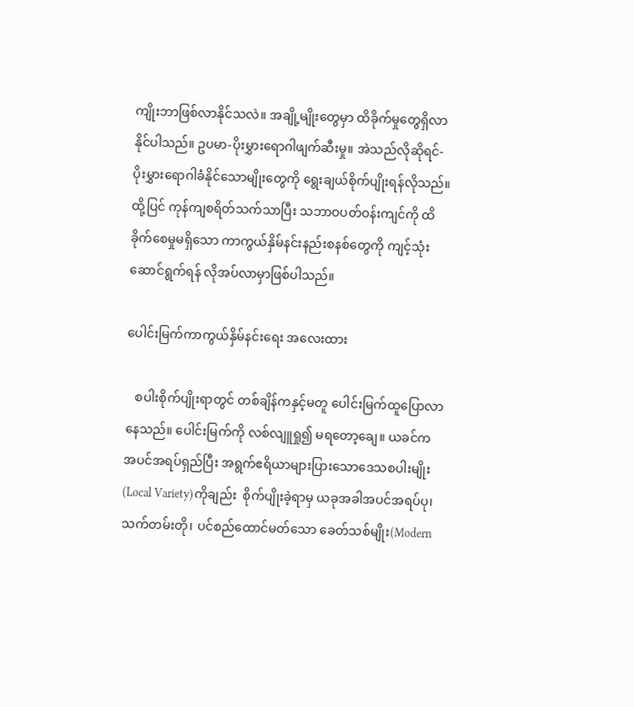ကျိုးဘာဖြစ်လာနိုင်သလဲ။ အချို့မျိုးတွေမှာ ထိခိုက်မှုတွေရှိလာနိုင်ပါသည်။ ဥပမာ-ပိုးမွှားရောဂါဖျက်ဆီးမှု။ အဲသည်လိုဆိုရင်-ပိုးမွှားရောဂါခံနိုင်သောမျိုးတွေကို ရွေးချယ်စိုက်ပျိုးရန်လိုသည်။ ထို့ပြင် ကုန်ကျစရိတ်သက်သာပြီး သဘာဝပတ်ဝန်းကျင်ကို ထိခိုက်စေမှုမရှိသော ကာကွယ်နှိမ်နင်းနည်းစနစ်တွေကို ကျင့်သုံးဆောင်ရွက်ရန် လိုအပ်လာမှာဖြစ်ပါသည်။

ပေါင်းမြက်ကာကွယ်နှိမ်နင်းရေး အလေးထား

   စပါးစိုက်ပျိုးရာတွင် တစ်ချိန်ကနှင့်မတူ ပေါင်းမြက်ထူပြောလာနေသည်။ ပေါင်းမြက်ကို လစ်လျူရှု၍ မရတော့ချေ။ ယခင်က အပင်အရပ်ရှည်ပြီး အရွက်ဧရိယာများပြားသောဒေသစပါးမျိုး (Local Variety)ကိုချည်း  စိုက်ပျိုးခဲ့ရာမှ ယခုအခါအပင်အရပ်ပု၊ သက်တမ်းတို၊ ပင်စည်ထောင်မတ်သော ခေတ်သစ်မျိုး(Modern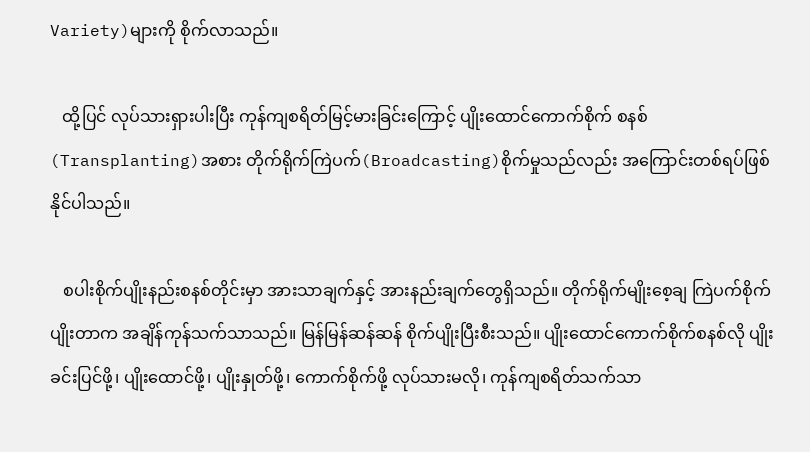Variety)များကို စိုက်လာသည်။

   ထို့ပြင် လုပ်သားရှားပါးပြီး ကုန်ကျစရိတ်မြင့်မားခြင်းကြောင့် ပျိုးထောင်ကောက်စိုက် စနစ်(Transplanting)အစား တိုက်ရိုက်ကြဲပက်(Broadcasting)စိုက်မှုသည်လည်း အကြောင်းတစ်ရပ်ဖြစ် နိုင်ပါသည်။

   စပါးစိုက်ပျိုးနည်းစနစ်တိုင်းမှာ အားသာချက်နှင့် အားနည်းချက်တွေရှိသည်။ တိုက်ရိုက်မျိုးစေ့ချ ကြဲပက်စိုက်ပျိုးတာက အချိန်ကုန်သက်သာသည်။ မြန်မြန်ဆန်ဆန် စိုက်ပျိုးပြီးစီးသည်။ ပျိုးထောင်ကောက်စိုက်စနစ်လို ပျိုးခင်းပြင်ဖို့၊ ပျိုးထောင်ဖို့၊ ပျိုးနှုတ်ဖို့၊ ကောက်စိုက်ဖို့ လုပ်သားမလို၊ ကုန်ကျစရိတ်သက်သာ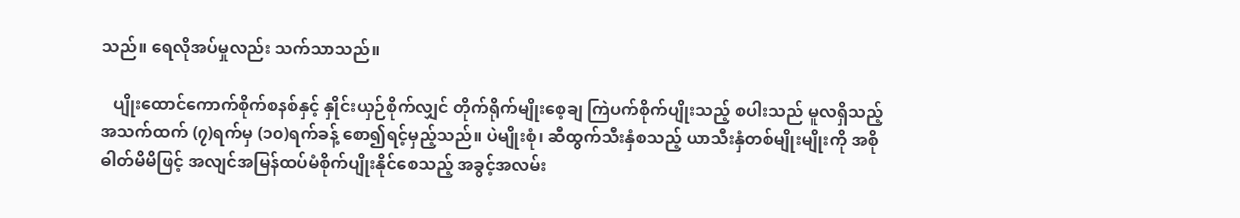သည်။ ရေလိုအပ်မှုလည်း သက်သာသည်။

   ပျိုးထောင်ကောက်စိုက်စနစ်နှင့် နှိုင်းယှဉ်စိုက်လျှင် တိုက်ရိုက်မျိုးစေ့ချ ကြဲပက်စိုက်ပျိုးသည့် စပါးသည် မူလရှိသည့်အသက်ထက် (၇)ရက်မှ (၁၀)ရက်ခန့် စော၍ရင့်မှည့်သည်။ ပဲမျိုးစုံ၊ ဆီထွက်သီးနှံစသည့် ယာသီးနှံတစ်မျိုးမျိုးကို အစိုဓါတ်မိမိဖြင့် အလျင်အမြန်ထပ်မံစိုက်ပျိုးနိုင်စေသည့် အခွင့်အလမ်း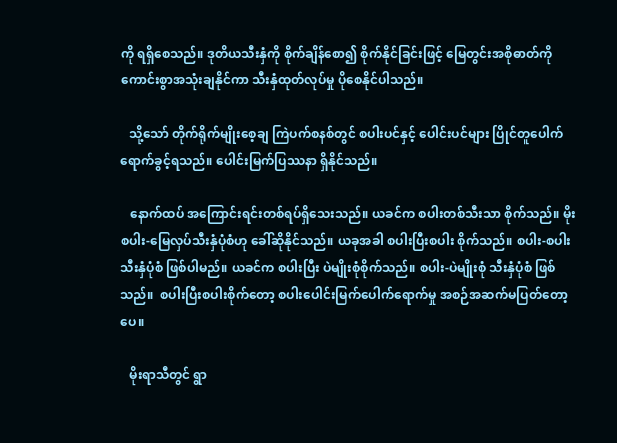ကို ရရှိစေသည်။ ဒုတိယသီးနှံကို စိုက်ချိန်စော၍ စိုက်နိုင်ခြင်းဖြင့် မြေတွင်းအစိုဓာတ်ကို ကောင်းစွာအသုံးချနိုင်ကာ သီးနှံထုတ်လုပ်မှု ပိုစေနိုင်ပါသည်။

   သို့သော် တိုက်ရိုက်မျိုးစေ့ချ ကြဲပက်စနစ်တွင် စပါးပင်နှင့် ပေါင်းပင်များ ပြိုင်တူပေါက်ရောက်ခွင့်ရသည်။ ပေါင်းမြက်ပြဿနာ ရှိနိုင်သည်။

   နောက်ထပ် အကြောင်းရင်းတစ်ရပ်ရှိသေးသည်။ ယခင်က စပါးတစ်သီးသာ စိုက်သည်။ မိုးစပါး-မြေလှပ်သီးနှံပုံစံဟု ခေါ်ဆိုနိုင်သည်။ ယခုအခါ စပါးပြီးစပါး စိုက်သည်။ စပါး-စပါးသီးနှံပုံစံ ဖြစ်ပါမည်။ ယခင်က စပါးပြီး ပဲမျိုးစုံစိုက်သည်။ စပါး-ပဲမျိုးစုံ သီးနှံပုံစံ ဖြစ်သည်။  စပါးပြီးစပါးစိုက်တော့ စပါးပေါင်းမြက်ပေါက်ရောက်မှု အစဉ်အဆက်မပြတ်တော့ပေ။

   မိုးရာသီတွင် ရွာ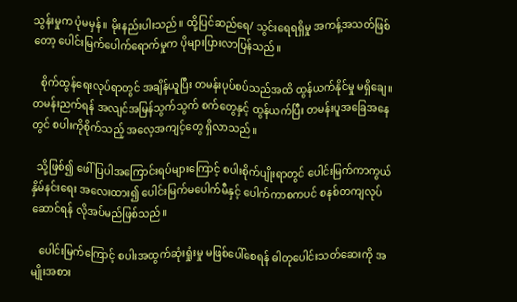သွန်းမှုက ပုံမမှန်။ မိုးနည်းပါးသည်။ ထို့ပြင်ဆည်ရေ/ သွင်းရေရရှိမှု အကန့်အသတ်ဖြစ်တော့ ပေါင်းမြက်ပေါက်ရောက်မှုက ပိုများပြားလာပြန်သည်။

   စိုက်ထွန်ရေးလုပ်ရာတွင် အချိန်ယူပြီး တမန်းပုပ်စပ်သည်အထိ ထွန်ယက်နိုင်မှု မရှိချေ။ တမန်းညက်ရန် အလျင်အမြန်သွက်သွက် စက်တွေနှင့် ထွန်ယက်ပြီး တမန်းပူအခြေအနေတွင် စပါးကိုစိုက်သည့် အလေ့အကျင့်တွေ ရှိလာသည်။

  သို့ဖြစ်၍ ဖေါ်ပြပါအကြောင်းရပ်များကြောင့် စပါးစိုက်ပျိုးရာတွင် ပေါင်းမြက်ကာကွယ်နှိမ်နင်းရေး အလေးထား၍ ပေါင်းမြက်မပေါက်မီနှင့် ပေါက်ကာစကပင် စနစ်တကျလုပ်ဆောင်ရန် လိုအပ်မည်ဖြစ်သည်။

   ပေါင်းမြက်ကြောင့် စပါးအထွက်ဆုံးရှုံးမှု မဖြစ်ပေါ်စေရန် ဓါတုပေါင်းသတ်ဆေးကို အမျိုးအစား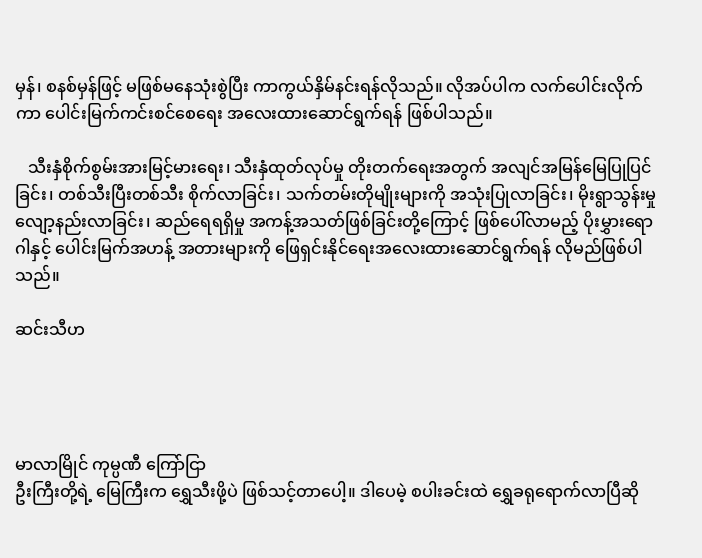မှန်၊ စနစ်မှန်ဖြင့် မဖြစ်မနေသုံးစွဲပြီး ကာကွယ်နှိမ်နင်းရန်လိုသည်။ လိုအပ်ပါက လက်ပေါင်းလိုက်ကာ ပေါင်းမြက်ကင်းစင်စေရေး အလေးထားဆောင်ရွက်ရန် ဖြစ်ပါသည်။

   သီးနှံစိုက်စွမ်းအားမြင့်မားရေး၊ သီးနှံထုတ်လုပ်မှု တိုးတက်ရေးအတွက် အလျင်အမြန်မြေပြုပြင်ခြင်း၊ တစ်သီးပြီးတစ်သီး စိုက်လာခြင်း၊ သက်တမ်းတိုမျိုးများကို အသုံးပြုလာခြင်း၊ မိုးရွာသွန်းမှု လျော့နည်းလာခြင်း၊ ဆည်ရေရရှိမှု အကန့်အသတ်ဖြစ်ခြင်းတို့ကြောင့် ဖြစ်ပေါ်လာမည့် ပိုးမွှားရောဂါနှင့် ပေါင်းမြက်အဟန့် အတားများကို ဖြေရှင်းနိုင်ရေးအလေးထားဆောင်ရွက်ရန် လိုမည်ဖြစ်ပါသည်။

ဆင်းသီဟ




မာလာမြိုင် ကုမ္ပဏီ ကြော်ငြာ
ဦးကြီးတို့ရဲ့ မြေကြီးက ရွှေသီးဖို့ပဲ ဖြစ်သင့်တာပေါ့။ ဒါပေမဲ့ စပါးခင်းထဲ ရွှေခရုရောက်လာပြီဆို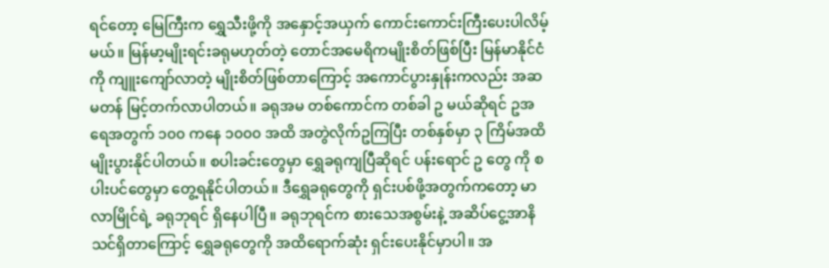ရင်တော့ မြေကြီးက ရွှေသီးဖို့ကို အနှောင့်အယှက် ကောင်းကောင်းကြီးပေးပါလိမ့်မယ်။ မြန်မာ့မျိုးရင်းခရုမဟုတ်တဲ့ တောင်အမေရိကမျိုးစိတ်ဖြစ်ပြီး မြန်မာနိုင်ငံကို ကျူးကျော်လာတဲ့ မျိုးစိတ်ဖြစ်တာကြောင့် အကောင်ပွားနှုန်းကလည်း အဆမတန် မြင့်တက်လာပါတယ်။ ခရုအမ တစ်ကောင်က တစ်ခါ ဥ မယ်ဆိုရင် ဥအရေအတွက် ၁၀၀ ကနေ ၁၀၀၀ အထိ အတွဲလိုက်ဥကြပြီး တစ်နှစ်မှာ ၃ ကြိမ်အထိ မျိုးပွားနိုင်ပါတယ်။ စပါးခင်းတွေမှာ ရွှေခရုကျပြီဆိုရင် ပန်းရောင် ဥ တွေ ကို စပါးပင်တွေမှာ တွေ့ရနိုင်ပါတယ်။ ဒီရွှေခရုတွေကို ရှင်းပစ်ဖို့အတွက်ကတော့ မာလာမြိုင်ရဲ့ ခရုဘုရင် ရှိနေပါပြီ။ ခရုဘုရင်က စားသေအစွမ်းနဲ့ အဆိပ်ငွေ့အာနိသင်ရှိတာကြောင့် ရွှေခရုတွေကို အထိရောက်ဆုံး ရှင်းပေးနိုင်မှာပါ။ အ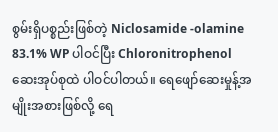စွမ်းရှိပစ္စည်းဖြစ်တဲ့ Niclosamide -olamine 83.1% WP ပါဝင်ပြီး Chloronitrophenol ဆေးအုပ်စုထဲ ပါဝင်ပါတယ်။ ရေဖျော်ဆေးမှုန့်အမျိုးအစားဖြစ်လို့ ရေ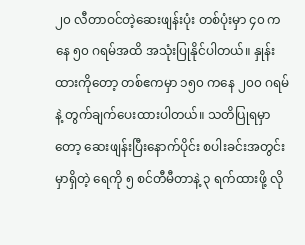၂၀ လီတာဝင်တဲ့ဆေးဖျန်းပုံး တစ်ပုံးမှာ ၄၀ ကနေ ၅၀ ဂရမ်အထိ အသုံးပြုနိုင်ပါတယ်။ နှုန်းထားကိုတော့ တစ်ဧကမှာ ၁၅၀ ကနေ ၂၀၀ ဂရမ်နဲ့ တွက်ချက်ပေးထားပါတယ်။ သတိပြုရမှာတော့ ဆေးဖျန်းပြီးနောက်ပိုင်း စပါးခင်းအတွင်းမှာရှိတဲ့ ရေကို ၅ စင်တီမီတာနဲ့ ၃ ရက်ထားဖို့ လို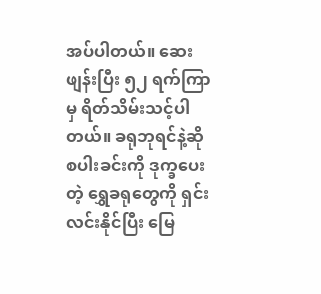အပ်ပါတယ်။ ဆေးဖျန်းပြီး ၅၂ ရက်ကြာမှ ရိတ်သိမ်းသင့်ပါတယ်။ ခရုဘုရင်နဲ့ဆို စပါးခင်းကို ဒုက္ခပေးတဲ့ ရွှေခရုတွေကို ရှင်းလင်းနိုင်ပြီး မြေ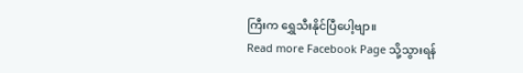ကြီးက ရွှေသီးနိုင်ပြီပေါ့ဗျာ။
Read more Facebook Page သို့သွားရန်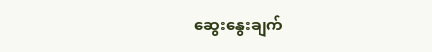ဆွေးနွေးချက်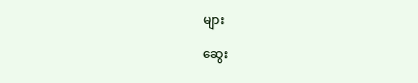များ

ဆွေး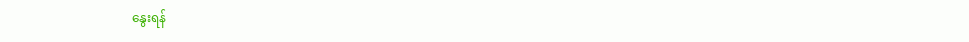နွေးရန်